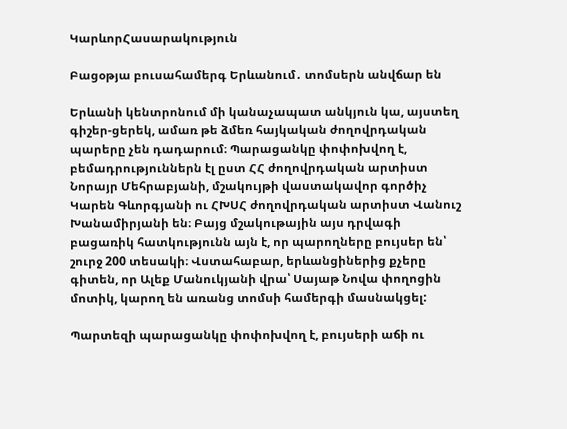ԿարևորՀասարակություն

Բացօթյա բուսահամերգ Երևանում․ տոմսերն անվճար են

Երևանի կենտրոնում մի կանաչապատ անկյուն կա, այստեղ գիշեր-ցերեկ, ամառ թե ձմեռ հայկական ժողովրդական պարերը չեն դադարում։ Պարացանկը փոփոխվող է,  բեմադրություններն էլ ըստ ՀՀ ժողովրդական արտիստ Նորայր Մեհրաբյանի, մշակույթի վաստակավոր գործիչ Կարեն Գևորգյանի ու ՀԽՍՀ ժողովրդական արտիստ Վանուշ Խանամիրյանի են։ Բայց մշակութային այս դրվագի բացառիկ հատկությունն այն է, որ պարողները բույսեր են՝ շուրջ 200 տեսակի։ Վստահաբար, երևանցիներից քչերը գիտեն, որ Ալեք Մանուկյանի վրա՝ Սայաթ Նովա փողոցին մոտիկ, կարող են առանց տոմսի համերգի մասնակցել:

Պարտեզի պարացանկը փոփոխվող է, բույսերի աճի ու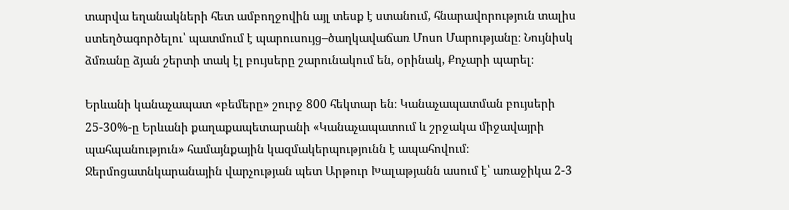տարվա եղանակների հետ ամբողջովին այլ տեսք է ստանում, հնարավորություն տալիս ստեղծագործելու՝ պատմում է պարուսույց–ծաղկավաճառ Մոսո Մարությանը։ Նույնիսկ ձմռանը ձյան շերտի տակ էլ բույսերը շարունակում են, օրինակ, Քոչարի պարել։

Երևանի կանաչապատ «բեմերը» շուրջ 800 հեկտար են։ Կանաչապատման բույսերի 25-30%-ը Երևանի քաղաքապետարանի «Կանաչապատում և շրջակա միջավայրի պահպանություն» համայնքային կազմակերպությունն է ապահովում։ Ջերմոցատնկարանային վարչության պետ Արթուր Խալաթյանն ասում է՝ առաջիկա 2-3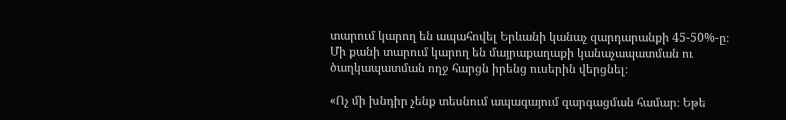տարում կարող են ապահովել Երևանի կանաչ զարդարանքի 45-50%-ը։ Մի քանի տարում կարող են մայրաքաղաքի կանաչապատման ու ծաղկապատման ողջ հարցն իրենց ուսերին վերցնել։

«Ոչ մի խնդիր չենք տեսնում ապագայում զարգացման համար։ Եթե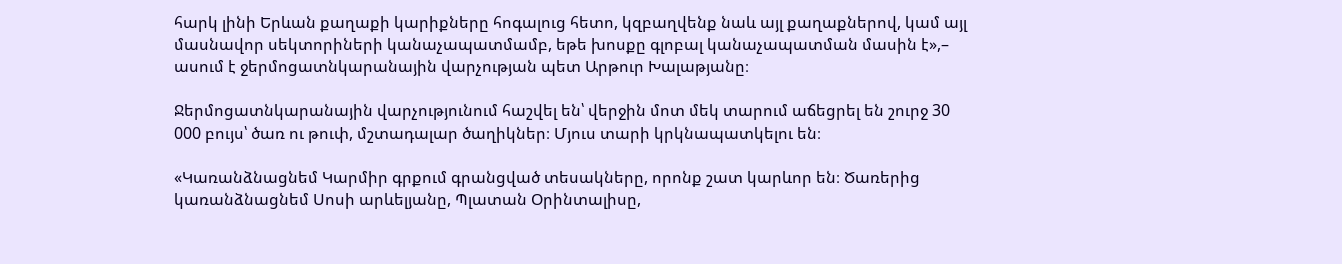հարկ լինի Երևան քաղաքի կարիքները հոգալուց հետո, կզբաղվենք նաև այլ քաղաքներով, կամ այլ մասնավոր սեկտորիների կանաչապատմամբ, եթե խոսքը գլոբալ կանաչապատման մասին է»,– ասում է ջերմոցատնկարանային վարչության պետ Արթուր Խալաթյանը։

Ջերմոցատնկարանային վարչությունում հաշվել են՝ վերջին մոտ մեկ տարում աճեցրել են շուրջ 30 000 բույս՝ ծառ ու թուփ, մշտադալար ծաղիկներ։ Մյուս տարի կրկնապատկելու են։

«Կառանձնացնեմ Կարմիր գրքում գրանցված տեսակները, որոնք շատ կարևոր են։ Ծառերից կառանձնացնեմ Սոսի արևելյանը, Պլատան Օրինտալիսը,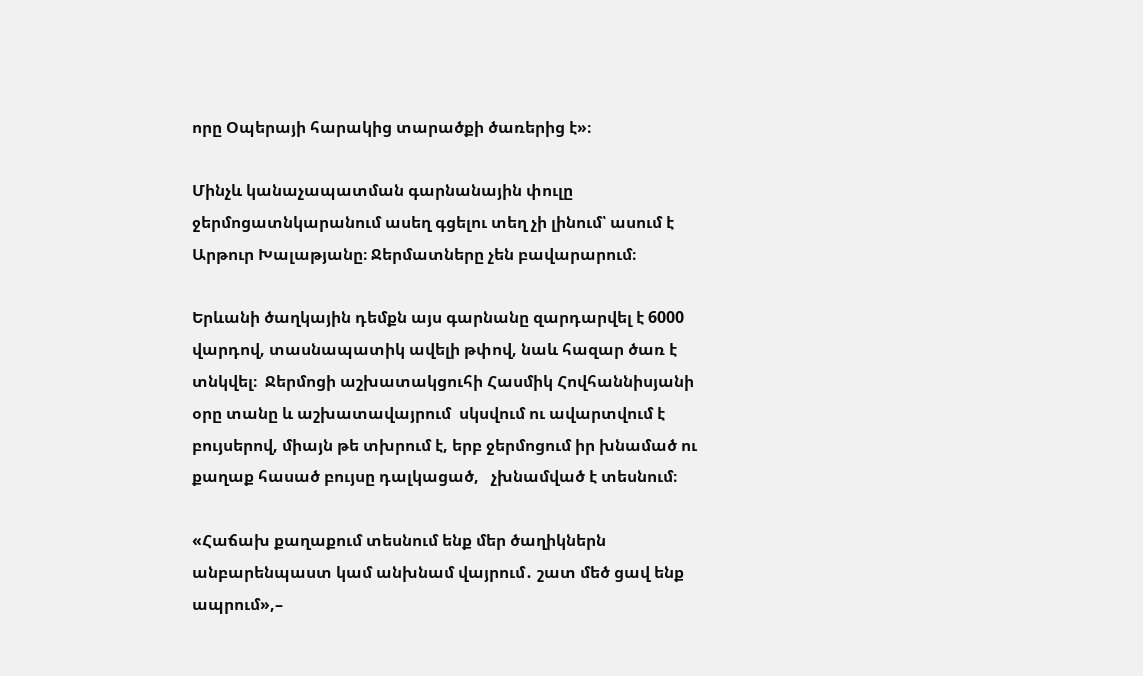որը Օպերայի հարակից տարածքի ծառերից է»։

Մինչև կանաչապատման գարնանային փուլը ջերմոցատնկարանում ասեղ գցելու տեղ չի լինում՝ ասում է Արթուր Խալաթյանը։ Ջերմատները չեն բավարարում։

Երևանի ծաղկային դեմքն այս գարնանը զարդարվել է 6000 վարդով, տասնապատիկ ավելի թփով, նաև հազար ծառ է տնկվել։  Ջերմոցի աշխատակցուհի Հասմիկ Հովհաննիսյանի օրը տանը և աշխատավայրում  սկսվում ու ավարտվում է բույսերով, միայն թե տխրում է, երբ ջերմոցում իր խնամած ու քաղաք հասած բույսը դալկացած,   չխնամված է տեսնում։

«Հաճախ քաղաքում տեսնում ենք մեր ծաղիկներն անբարենպաստ կամ անխնամ վայրում․ շատ մեծ ցավ ենք ապրում»,–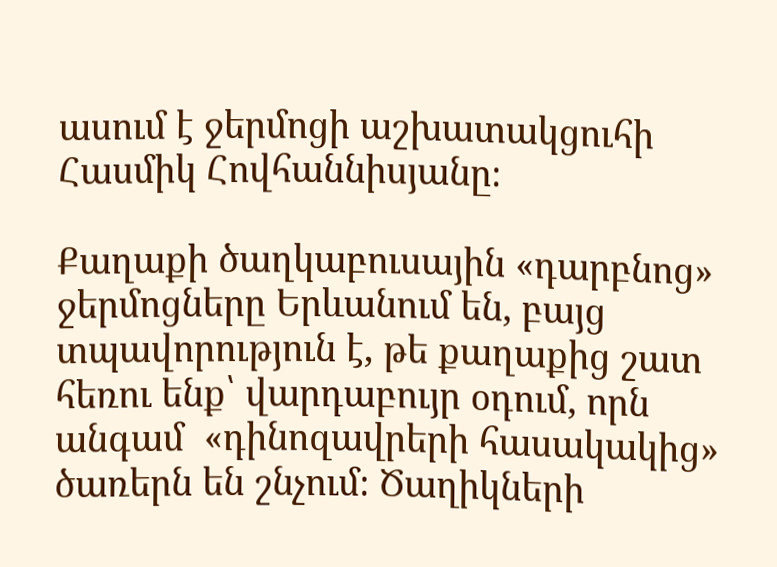ասում է ջերմոցի աշխատակցուհի Հասմիկ Հովհաննիսյանը։

Քաղաքի ծաղկաբուսային «դարբնոց» ջերմոցները Երևանում են, բայց տպավորություն է, թե քաղաքից շատ հեռու ենք՝ վարդաբույր օդում, որն անգամ  «դինոզավրերի հասակակից» ծառերն են շնչում։ Ծաղիկների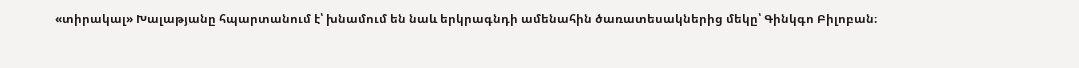«տիրակալ» Խալաթյանը հպարտանում է՝ խնամում են նաև երկրագնդի ամենահին ծառատեսակներից մեկը՝ Գինկգո Բիլոբան։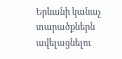Երևանի կանաչ տարածքներն ավելացնելու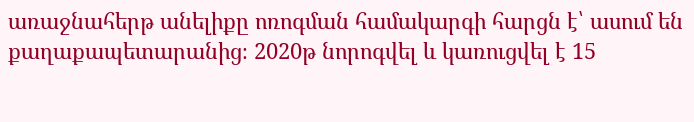առաջնահերթ անելիքը ոռոգման համակարգի հարցն է՝ ասում են քաղաքապետարանից։ 2020թ նորոգվել և կառուցվել է 15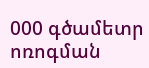000 գծամետր ոռոգման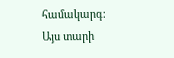համակարգ։ Այս տարի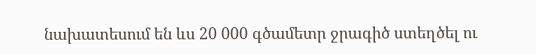նախատեսում են ևս 20 000 գծամետր ջրագիծ ստեղծել ու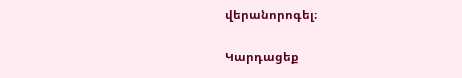վերանորոգել։

Կարդացեք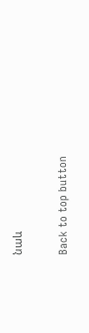նաև

Back to top button